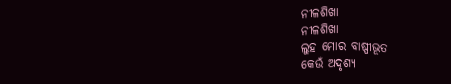ନୀଳଶିଖା
ନୀଳଶିଖା
ଲୁହ ମୋର ବାଷ୍ପୀଭୂତ
କେଉଁ ଅଦୃଶ୍ୟ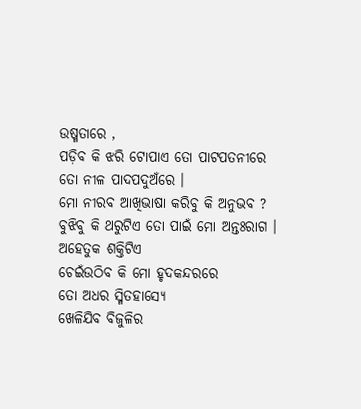ଉଷ୍ମତାରେ ,
ପଡ଼ିବ କି ଝରି ଟୋପାଏ ତୋ ପାଟପତନୀରେ
ତୋ ନୀଳ ପାଦପଦୁଅଁରେ ।
ମୋ ନୀରବ ଆଖିଭାଷା କରିବୁ କି ଅନୁଭବ ?
ବୁଝିବୁ କି ଥରୁଟିଏ ତୋ ପାଇଁ ମୋ ଅନ୍ତଃରାଗ ।
ଅହେତୁକ ଶକ୍ତିଟିଏ
ଚେଇଁଉଠିବ କି ମୋ ହୃଦକନ୍ଦରରେ
ତୋ ଅଧର ସ୍ମିତହାସ୍ୟେ
ଖେଳିଯିବ ବିଜୁଳିର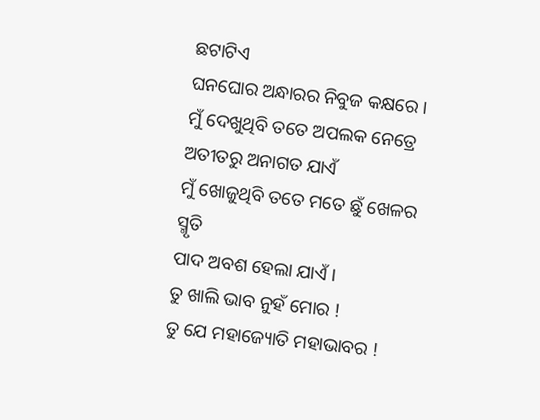ଛଟାଟିଏ
ଘନଘୋର ଅନ୍ଧାରର ନିବୁଜ କକ୍ଷରେ ।
ମୁଁ ଦେଖୁଥିବି ତତେ ଅପଲକ ନେତ୍ରେ
ଅତୀତରୁ ଅନାଗତ ଯାଏଁ
ମୁଁ ଖୋଜୁଥିବି ତତେ ମତେ ଛୁଁ ଖେଳର ସ୍ମୃତି
ପାଦ ଅବଶ ହେଲା ଯାଏଁ ।
ତୁ ଖାଲି ଭାବ ନୁହଁ ମୋର !
ତୁ ଯେ ମହାଜ୍ୟୋତି ମହାଭାବର !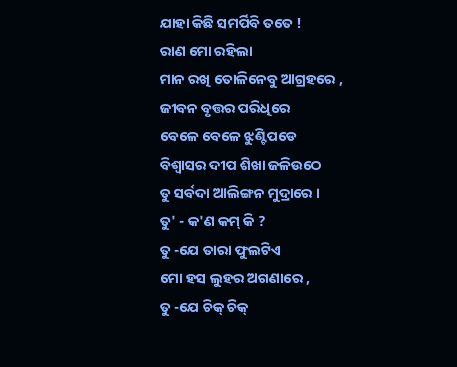ଯାହା କିଛି ସମର୍ପିବି ତତେ !
ରାଣ ମୋ ରହିଲା
ମାନ ରଖି ତୋଳିନେବୁ ଆଗ୍ରହରେ ,
ଜୀବନ ବୃତ୍ତର ପରିଧିରେ
ବେଳେ ବେଳେ ଝୁଣ୍ଟିପଡେ
ବିଶ୍ୱାସର ଦୀପ ଶିଖା ଜଳିଉଠେ
ତୁ ସର୍ବଦା ଆଲିଙ୍ଗନ ମୁଦ୍ରାରେ ।
ତୁ' - କ'ଣ କମ୍ କି ?
ତୁ -ଯେ ତାରା ଫୁଲଟିଏ
ମୋ ହସ ଲୁହର ଅଗଣାରେ ,
ତୁ -ଯେ ଚିକ୍ ଚିକ୍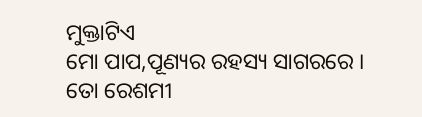ମୁକ୍ତାଟିଏ
ମୋ ପାପ,ପୂଣ୍ୟର ରହସ୍ୟ ସାଗରରେ ।
ତୋ ରେଶମୀ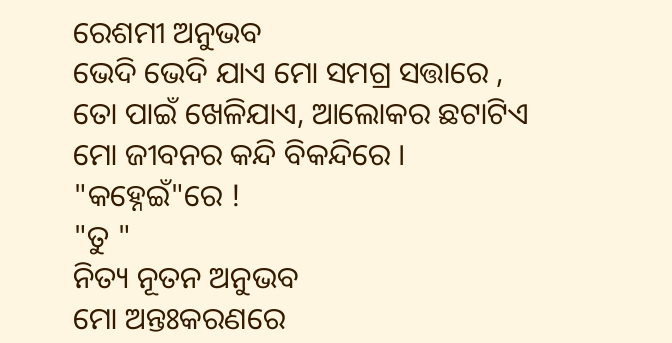ରେଶମୀ ଅନୁଭବ
ଭେଦି ଭେଦି ଯାଏ ମୋ ସମଗ୍ର ସତ୍ତାରେ ,
ତୋ ପାଇଁ ଖେଳିଯାଏ, ଆଲୋକର ଛଟାଟିଏ
ମୋ ଜୀବନର କନ୍ଦି ବିକନ୍ଦିରେ ।
"କହ୍ନେଇଁ"ରେ !
"ତୁ "
ନିତ୍ୟ ନୂତନ ଅନୁଭବ
ମୋ ଅନ୍ତଃକରଣରେ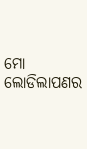ମୋ ଲୋଡିଲାପଣର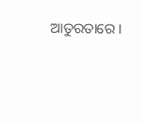ଆତୁରତାରେ ।